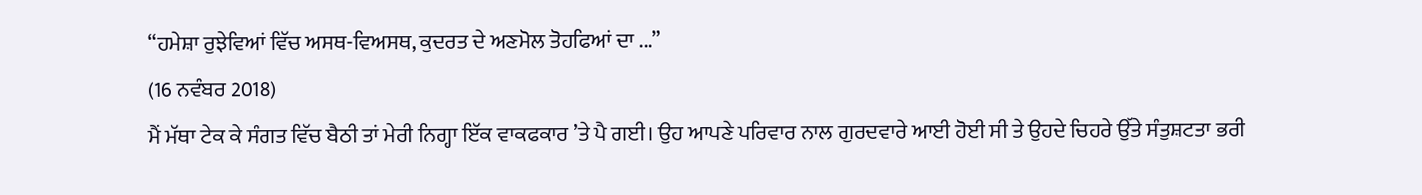“ਹਮੇਸ਼ਾ ਰੁਝੇਵਿਆਂ ਵਿੱਚ ਅਸਥ-ਵਿਅਸਥ, ਕੁਦਰਤ ਦੇ ਅਣਮੋਲ ਤੋਹਫਿਆਂ ਦਾ ...”
(16 ਨਵੰਬਰ 2018)
ਮੈਂ ਮੱਥਾ ਟੇਕ ਕੇ ਸੰਗਤ ਵਿੱਚ ਬੈਠੀ ਤਾਂ ਮੇਰੀ ਨਿਗ੍ਹਾ ਇੱਕ ਵਾਕਫਕਾਰ ’ਤੇ ਪੈ ਗਈ। ਉਹ ਆਪਣੇ ਪਰਿਵਾਰ ਨਾਲ ਗੁਰਦਵਾਰੇ ਆਈ ਹੋਈ ਸੀ ਤੇ ਉਹਦੇ ਚਿਹਰੇ ਉੱਤੇ ਸੰਤੁਸ਼ਟਤਾ ਭਰੀ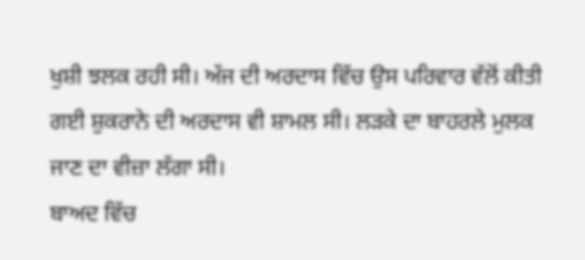ਖੁਸ਼ੀ ਝਲਕ ਰਹੀ ਸੀ। ਅੱਜ ਦੀ ਅਰਦਾਸ ਵਿੱਚ ਉਸ ਪਰਿਵਾਰ ਵੱਲੋਂ ਕੀਤੀ ਗਈ ਸ਼ੁਕਰਾਨੇ ਦੀ ਅਰਦਾਸ ਵੀ ਸ਼ਾਮਲ ਸੀ। ਲੜਕੇ ਦਾ ਬਾਹਰਲੇ ਮੁਲਕ ਜਾਣ ਦਾ ਵੀਜ਼ਾ ਲੱਗਾ ਸੀ।
ਬਾਅਦ ਵਿੱਚ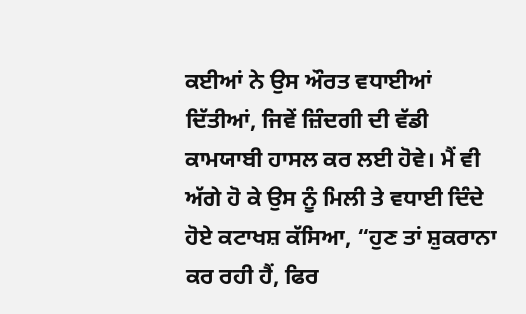ਕਈਆਂ ਨੇ ਉਸ ਔਰਤ ਵਧਾਈਆਂ ਦਿੱਤੀਆਂ, ਜਿਵੇਂ ਜ਼ਿੰਦਗੀ ਦੀ ਵੱਡੀ ਕਾਮਯਾਬੀ ਹਾਸਲ ਕਰ ਲਈ ਹੋਵੇ। ਮੈਂ ਵੀ ਅੱਗੇ ਹੋ ਕੇ ਉਸ ਨੂੰ ਮਿਲੀ ਤੇ ਵਧਾਈ ਦਿੰਦੇ ਹੋਏ ਕਟਾਖਸ਼ ਕੱਸਿਆ, “ਹੁਣ ਤਾਂ ਸ਼ੁਕਰਾਨਾ ਕਰ ਰਹੀ ਹੈਂ, ਫਿਰ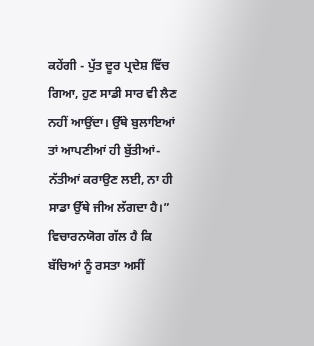ਕਹੇਂਗੀ - ਪੁੱਤ ਦੂਰ ਪ੍ਰਦੇਸ਼ ਵਿੱਚ ਗਿਆ, ਹੁਣ ਸਾਡੀ ਸਾਰ ਵੀ ਲੈਣ ਨਹੀਂ ਆਉਂਦਾ। ਉੱਥੇ ਬੁਲਾਇਆਂ ਤਾਂ ਆਪਣੀਆਂ ਹੀ ਬੁੱਤੀਆਂ-ਨੱਤੀਆਂ ਕਰਾਉਣ ਲਈ, ਨਾ ਹੀ ਸਾਡਾ ਉੱਥੇ ਜੀਅ ਲੱਗਦਾ ਹੈ।”
ਵਿਚਾਰਨਯੋਗ ਗੱਲ ਹੈ ਕਿ ਬੱਚਿਆਂ ਨੂੰ ਰਸਤਾ ਅਸੀਂ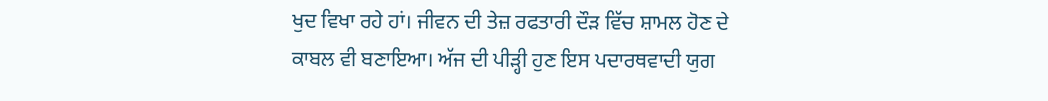ਖੁਦ ਵਿਖਾ ਰਹੇ ਹਾਂ। ਜੀਵਨ ਦੀ ਤੇਜ਼ ਰਫਤਾਰੀ ਦੌੜ ਵਿੱਚ ਸ਼ਾਮਲ ਹੋਣ ਦੇ ਕਾਬਲ ਵੀ ਬਣਾਇਆ। ਅੱਜ ਦੀ ਪੀੜ੍ਹੀ ਹੁਣ ਇਸ ਪਦਾਰਥਵਾਦੀ ਯੁਗ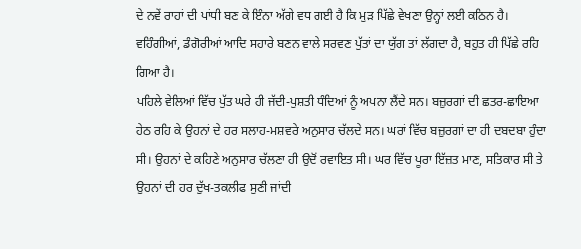ਦੇ ਨਵੇਂ ਰਾਹਾਂ ਦੀ ਪਾਂਧੀ ਬਣ ਕੇ ਇੰਨਾ ਅੱਗੇ ਵਧ ਗਈ ਹੈ ਕਿ ਮੁੜ ਪਿੱਛੇ ਵੇਖਣਾ ਉਨ੍ਹਾਂ ਲਈ ਕਠਿਨ ਹੈ। ਵਹਿੰਗੀਆਂ, ਡੰਗੋਰੀਆਂ ਆਦਿ ਸਹਾਰੇ ਬਣਨ ਵਾਲੇ ਸਰਵਣ ਪੁੱਤਾਂ ਦਾ ਯੁੱਗ ਤਾਂ ਲੱਗਦਾ ਹੈ, ਬਹੁਤ ਹੀ ਪਿੱਛੇ ਰਹਿ ਗਿਆ ਹੈ।
ਪਹਿਲੇ ਵੇਲਿਆਂ ਵਿੱਚ ਪੁੱਤ ਘਰੇ ਹੀ ਜੱਦੀ-ਪੁਸ਼ਤੀ ਧੰਦਿਆਂ ਨੂੰ ਅਪਨਾ ਲੈਂਦੇ ਸਨ। ਬਜ਼ੁਰਗਾਂ ਦੀ ਛਤਰ-ਛਾਇਆ ਹੇਠ ਰਹਿ ਕੇ ਉਹਨਾਂ ਦੇ ਹਰ ਸਲਾਹ-ਮਸ਼ਵਰੇ ਅਨੁਸਾਰ ਚੱਲਦੇ ਸਨ। ਘਰਾਂ ਵਿੱਚ ਬਜ਼ੁਰਗਾਂ ਦਾ ਹੀ ਦਬਦਬਾ ਹੁੰਦਾ ਸੀ। ਉਹਨਾਂ ਦੇ ਕਹਿਣੇ ਅਨੁਸਾਰ ਚੱਲਣਾ ਹੀ ਉਦੋਂ ਰਵਾਇਤ ਸੀ। ਘਰ ਵਿੱਚ ਪੂਰਾ ਇੱਜ਼ਤ ਮਾਣ, ਸਤਿਕਾਰ ਸੀ ਤੇ ਉਹਨਾਂ ਦੀ ਹਰ ਦੁੱਖ-ਤਕਲੀਫ ਸੁਣੀ ਜਾਂਦੀ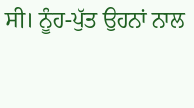ਸੀ। ਨੂੰਹ-ਪੁੱਤ ਉਹਨਾਂ ਨਾਲ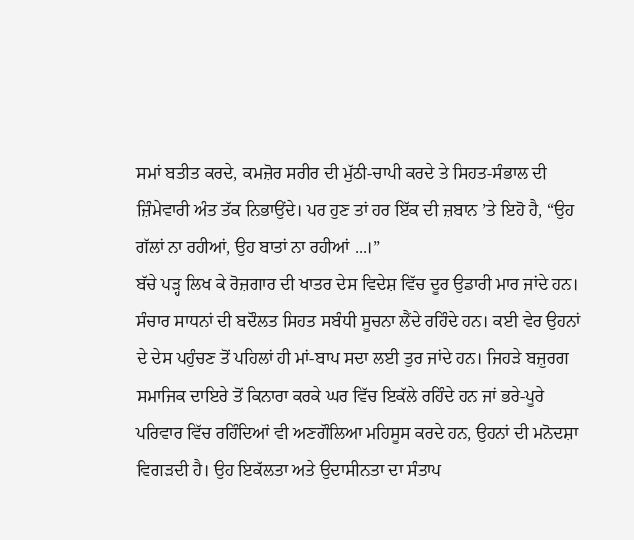ਸਮਾਂ ਬਤੀਤ ਕਰਦੇ, ਕਮਜ਼ੋਰ ਸਰੀਰ ਦੀ ਮੁੱਠੀ-ਚਾਪੀ ਕਰਦੇ ਤੇ ਸਿਹਤ-ਸੰਭਾਲ ਦੀ ਜ਼ਿੰਮੇਵਾਰੀ ਅੰਤ ਤੱਕ ਨਿਭਾਉਂਦੇ। ਪਰ ਹੁਣ ਤਾਂ ਹਰ ਇੱਕ ਦੀ ਜ਼ਬਾਨ ’ਤੇ ਇਹੋ ਹੈ, “ਉਹ ਗੱਲਾਂ ਨਾ ਰਹੀਆਂ, ਉਹ ਬਾਤਾਂ ਨਾ ਰਹੀਆਂ ...।”
ਬੱਚੇ ਪੜ੍ਹ ਲਿਖ ਕੇ ਰੋਜ਼ਗਾਰ ਦੀ ਖਾਤਰ ਦੇਸ ਵਿਦੇਸ਼ ਵਿੱਚ ਦੂਰ ਉਡਾਰੀ ਮਾਰ ਜਾਂਦੇ ਹਨ। ਸੰਚਾਰ ਸਾਧਨਾਂ ਦੀ ਬਦੌਲਤ ਸਿਹਤ ਸਬੰਧੀ ਸੂਚਨਾ ਲੈਂਦੇ ਰਹਿੰਦੇ ਹਨ। ਕਈ ਵੇਰ ਉਹਨਾਂ ਦੇ ਦੇਸ ਪਹੁੰਚਣ ਤੋਂ ਪਹਿਲਾਂ ਹੀ ਮਾਂ-ਬਾਪ ਸਦਾ ਲਈ ਤੁਰ ਜਾਂਦੇ ਹਨ। ਜਿਹੜੇ ਬਜ਼ੁਰਗ ਸਮਾਜਿਕ ਦਾਇਰੇ ਤੋਂ ਕਿਨਾਰਾ ਕਰਕੇ ਘਰ ਵਿੱਚ ਇਕੱਲੇ ਰਹਿੰਦੇ ਹਨ ਜਾਂ ਭਰੇ-ਪੂਰੇ ਪਰਿਵਾਰ ਵਿੱਚ ਰਹਿੰਦਿਆਂ ਵੀ ਅਣਗੌਲਿਆ ਮਹਿਸੂਸ ਕਰਦੇ ਹਨ, ਉਹਨਾਂ ਦੀ ਮਨੋਦਸ਼ਾ ਵਿਗੜਦੀ ਹੈ। ਉਹ ਇਕੱਲਤਾ ਅਤੇ ਉਦਾਸੀਨਤਾ ਦਾ ਸੰਤਾਪ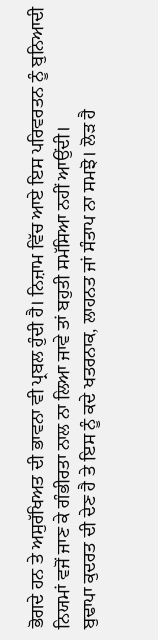ਭੋਗਦੇ ਹਨ ਤੇ ਅਸੁਰੱਖਿਅਤ ਦੀ ਭਾਵਨਾ ਵੀ ਪ੍ਰਬਲ ਹੁੰਦੀ ਹੈ। ਨਿਜ਼ਾਮ ਵਿੱਚ ਆਏ ਇਸ ਪਰਿਵਰਤਨ ਨੂੰ ਬੁਨਿਆਦੀ ਨਿਯਮਾਂ ਵਜੋਂ ਜਾਣ ਕੇ ਗੰਭੀਰਤਾ ਨਾਲ ਨਾ ਲਿਆ ਜਾਵੇ ਤਾਂ ਬਹੁਤੀ ਸਮੱਸਿਆ ਨਹੀਂ ਆਉਂਦੀ।
ਬੁਢਾਪਾ ਕੁਦਰਤ ਦੀ ਦੇਣ ਹੈ ਤੇ ਇਸ ਨੂੰ ਕਦੇ ਖਤਰਨਾਕ, ਲਾਹਨਤ ਜਾਂ ਸੰਤਾਪ ਨਾ ਸਮਝੋ। ਲੋੜ ਹੈ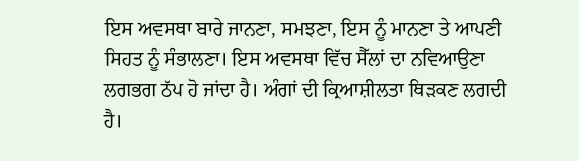ਇਸ ਅਵਸਥਾ ਬਾਰੇ ਜਾਨਣਾ, ਸਮਝਣਾ, ਇਸ ਨੂੰ ਮਾਨਣਾ ਤੇ ਆਪਣੀ ਸਿਹਤ ਨੂੰ ਸੰਭਾਲਣਾ। ਇਸ ਅਵਸਥਾ ਵਿੱਚ ਸੈੱਲਾਂ ਦਾ ਨਵਿਆਉਣਾ ਲਗਭਗ ਠੱਪ ਹੋ ਜਾਂਦਾ ਹੈ। ਅੰਗਾਂ ਦੀ ਕ੍ਰਿਆਸ਼ੀਲਤਾ ਥਿੜਕਣ ਲਗਦੀ ਹੈ।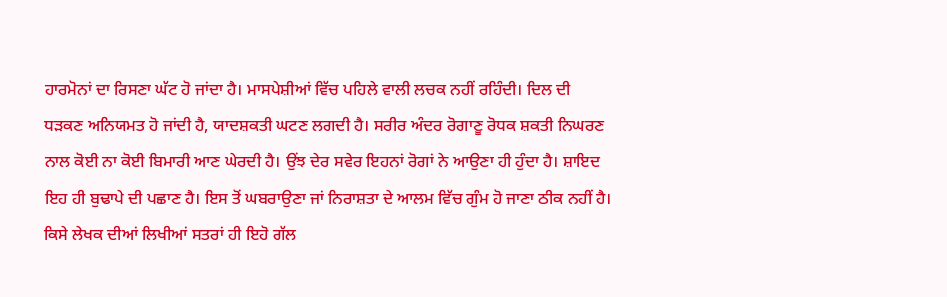ਹਾਰਮੋਨਾਂ ਦਾ ਰਿਸਣਾ ਘੱਟ ਹੋ ਜਾਂਦਾ ਹੈ। ਮਾਸਪੇਸ਼ੀਆਂ ਵਿੱਚ ਪਹਿਲੇ ਵਾਲੀ ਲਚਕ ਨਹੀਂ ਰਹਿੰਦੀ। ਦਿਲ ਦੀ ਧੜਕਣ ਅਨਿਯਮਤ ਹੋ ਜਾਂਦੀ ਹੈ, ਯਾਦਸ਼ਕਤੀ ਘਟਣ ਲਗਦੀ ਹੈ। ਸਰੀਰ ਅੰਦਰ ਰੋਗਾਣੂ ਰੋਧਕ ਸ਼ਕਤੀ ਨਿਘਰਣ ਨਾਲ ਕੋਈ ਨਾ ਕੋਈ ਬਿਮਾਰੀ ਆਣ ਘੇਰਦੀ ਹੈ। ਉਂਝ ਦੇਰ ਸਵੇਰ ਇਹਨਾਂ ਰੋਗਾਂ ਨੇ ਆਉਣਾ ਹੀ ਹੁੰਦਾ ਹੈ। ਸ਼ਾਇਦ ਇਹ ਹੀ ਬੁਢਾਪੇ ਦੀ ਪਛਾਣ ਹੈ। ਇਸ ਤੋਂ ਘਬਰਾਉਣਾ ਜਾਂ ਨਿਰਾਸ਼ਤਾ ਦੇ ਆਲਮ ਵਿੱਚ ਗੁੰਮ ਹੋ ਜਾਣਾ ਠੀਕ ਨਹੀਂ ਹੈ। ਕਿਸੇ ਲੇਖਕ ਦੀਆਂ ਲਿਖੀਆਂ ਸਤਰਾਂ ਹੀ ਇਹੋ ਗੱਲ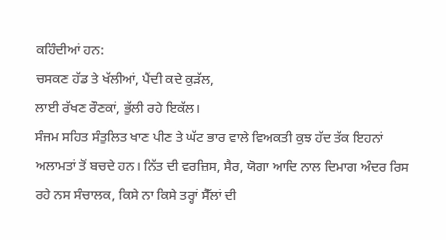ਕਹਿੰਦੀਆਂ ਹਨ:
ਚਸਕਣ ਹੱਡ ਤੇ ਖੱਲੀਆਂ, ਪੈਂਦੀ ਕਦੇ ਕੁੜੱਲ,
ਲਾਈ ਰੱਖਣ ਰੌਣਕਾਂ, ਭੁੱਲੀ ਰਹੇ ਇਕੱਲ।
ਸੰਜਮ ਸਹਿਤ ਸੰਤੁਲਿਤ ਖਾਣ ਪੀਣ ਤੇ ਘੱਟ ਭਾਰ ਵਾਲੇ ਵਿਅਕਤੀ ਕੁਝ ਹੱਦ ਤੱਕ ਇਹਨਾਂ ਅਲਾਮਤਾਂ ਤੋਂ ਬਚਦੇ ਹਨ। ਨਿੱਤ ਦੀ ਵਰਜ਼ਿਸ, ਸੈਰ, ਯੋਗਾ ਆਦਿ ਨਾਲ ਦਿਮਾਗ ਅੰਦਰ ਰਿਸ ਰਹੇ ਨਸ ਸੰਚਾਲਕ, ਕਿਸੇ ਨਾ ਕਿਸੇ ਤਰ੍ਹਾਂ ਸੈੱਲਾਂ ਦੀ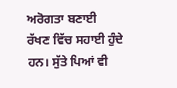ਅਰੋਗਤਾ ਬਣਾਈ ਰੱਖਣ ਵਿੱਚ ਸਹਾਈ ਹੁੰਦੇ ਹਨ। ਸੁੱਤੇ ਪਿਆਂ ਵੀ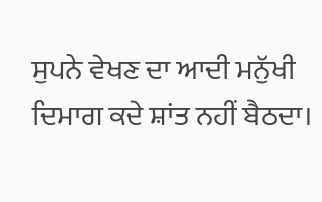ਸੁਪਨੇ ਵੇਖਣ ਦਾ ਆਦੀ ਮਨੁੱਖੀ ਦਿਮਾਗ ਕਦੇ ਸ਼ਾਂਤ ਨਹੀਂ ਬੈਠਦਾ।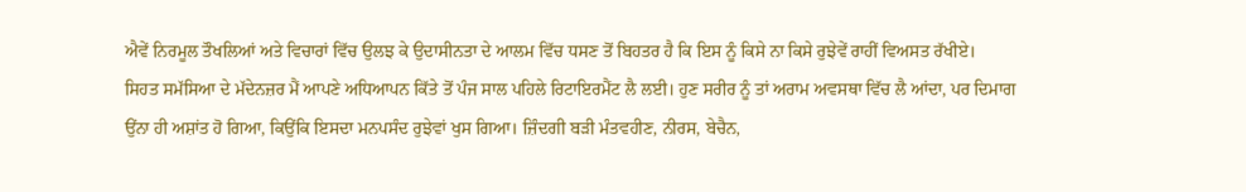ਐਵੇਂ ਨਿਰਮੂਲ ਤੌਖਲਿਆਂ ਅਤੇ ਵਿਚਾਰਾਂ ਵਿੱਚ ਉਲਝ ਕੇ ਉਦਾਸੀਨਤਾ ਦੇ ਆਲਮ ਵਿੱਚ ਧਸਣ ਤੋਂ ਬਿਹਤਰ ਹੈ ਕਿ ਇਸ ਨੂੰ ਕਿਸੇ ਨਾ ਕਿਸੇ ਰੁਝੇਵੇਂ ਰਾਹੀਂ ਵਿਅਸਤ ਰੱਖੀਏ।
ਸਿਹਤ ਸਮੱਸਿਆ ਦੇ ਮੱਦੇਨਜ਼ਰ ਮੈਂ ਆਪਣੇ ਅਧਿਆਪਨ ਕਿੱਤੇ ਤੋਂ ਪੰਜ ਸਾਲ ਪਹਿਲੇ ਰਿਟਾਇਰਮੈਂਟ ਲੈ ਲਈ। ਹੁਣ ਸਰੀਰ ਨੂੰ ਤਾਂ ਅਰਾਮ ਅਵਸਥਾ ਵਿੱਚ ਲੈ ਆਂਦਾ, ਪਰ ਦਿਮਾਗ ਉਂਨਾ ਹੀ ਅਸ਼ਾਂਤ ਹੋ ਗਿਆ, ਕਿਉਂਕਿ ਇਸਦਾ ਮਨਪਸੰਦ ਰੁਝੇਵਾਂ ਖੁਸ ਗਿਆ। ਜ਼ਿੰਦਗੀ ਬੜੀ ਮੰਤਵਹੀਣ, ਨੀਰਸ, ਬੇਚੈਨ,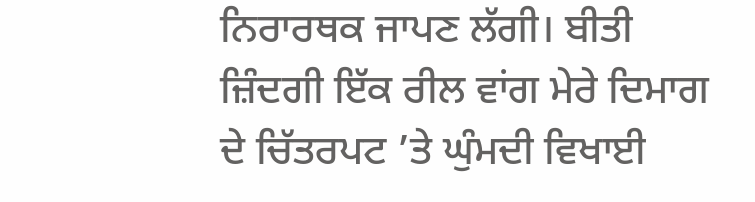ਨਿਰਾਰਥਕ ਜਾਪਣ ਲੱਗੀ। ਬੀਤੀ ਜ਼ਿੰਦਗੀ ਇੱਕ ਰੀਲ ਵਾਂਗ ਮੇਰੇ ਦਿਮਾਗ ਦੇ ਚਿੱਤਰਪਟ ’ਤੇ ਘੁੰਮਦੀ ਵਿਖਾਈ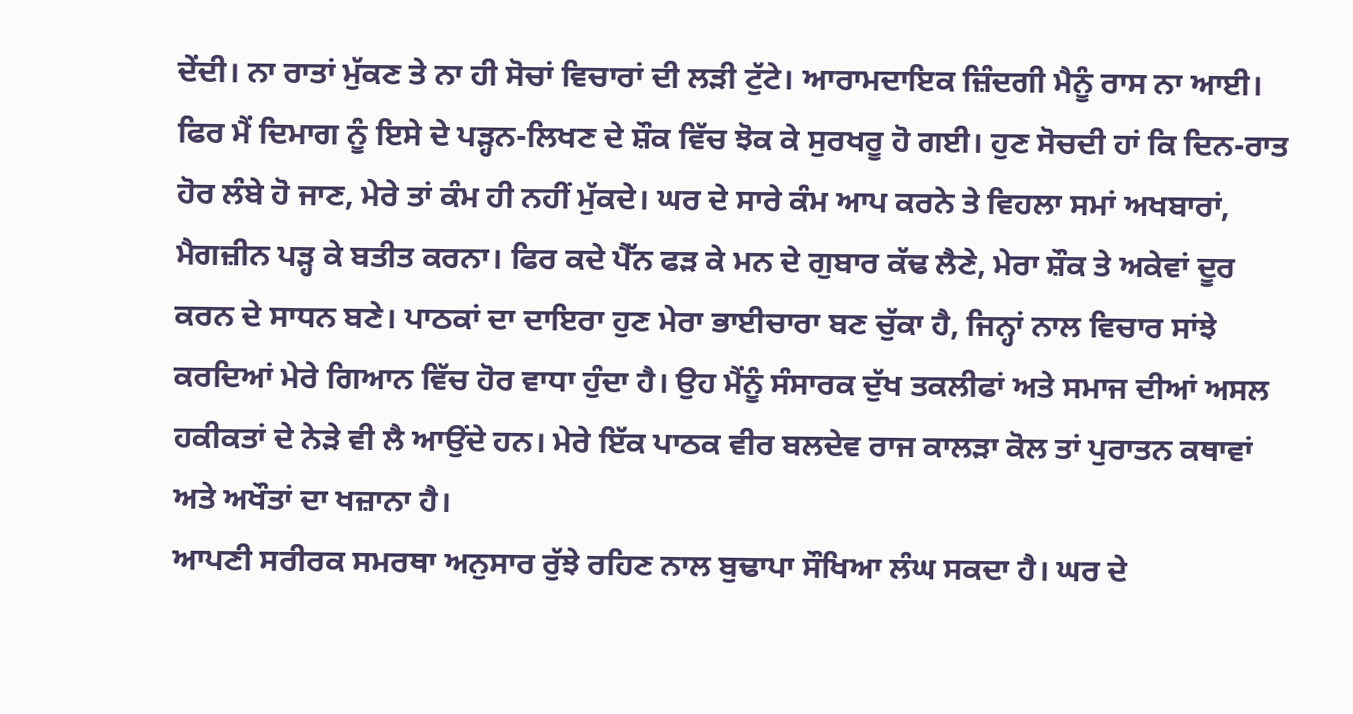ਦੇਂਦੀ। ਨਾ ਰਾਤਾਂ ਮੁੱਕਣ ਤੇ ਨਾ ਹੀ ਸੋਚਾਂ ਵਿਚਾਰਾਂ ਦੀ ਲੜੀ ਟੁੱਟੇ। ਆਰਾਮਦਾਇਕ ਜ਼ਿੰਦਗੀ ਮੈਨੂੰ ਰਾਸ ਨਾ ਆਈ। ਫਿਰ ਮੈਂ ਦਿਮਾਗ ਨੂੰ ਇਸੇ ਦੇ ਪੜ੍ਹਨ-ਲਿਖਣ ਦੇ ਸ਼ੌਕ ਵਿੱਚ ਝੋਕ ਕੇ ਸੁਰਖਰੂ ਹੋ ਗਈ। ਹੁਣ ਸੋਚਦੀ ਹਾਂ ਕਿ ਦਿਨ-ਰਾਤ ਹੋਰ ਲੰਬੇ ਹੋ ਜਾਣ, ਮੇਰੇ ਤਾਂ ਕੰਮ ਹੀ ਨਹੀਂ ਮੁੱਕਦੇ। ਘਰ ਦੇ ਸਾਰੇ ਕੰਮ ਆਪ ਕਰਨੇ ਤੇ ਵਿਹਲਾ ਸਮਾਂ ਅਖਬਾਰਾਂ, ਮੈਗਜ਼ੀਨ ਪੜ੍ਹ ਕੇ ਬਤੀਤ ਕਰਨਾ। ਫਿਰ ਕਦੇ ਪੈੱਨ ਫੜ ਕੇ ਮਨ ਦੇ ਗੁਬਾਰ ਕੱਢ ਲੈਣੇ, ਮੇਰਾ ਸ਼ੌਕ ਤੇ ਅਕੇਵਾਂ ਦੂਰ ਕਰਨ ਦੇ ਸਾਧਨ ਬਣੇ। ਪਾਠਕਾਂ ਦਾ ਦਾਇਰਾ ਹੁਣ ਮੇਰਾ ਭਾਈਚਾਰਾ ਬਣ ਚੁੱਕਾ ਹੈ, ਜਿਨ੍ਹਾਂ ਨਾਲ ਵਿਚਾਰ ਸਾਂਝੇ ਕਰਦਿਆਂ ਮੇਰੇ ਗਿਆਨ ਵਿੱਚ ਹੋਰ ਵਾਧਾ ਹੁੰਦਾ ਹੈ। ਉਹ ਮੈਂਨੂੰ ਸੰਸਾਰਕ ਦੁੱਖ ਤਕਲੀਫਾਂ ਅਤੇ ਸਮਾਜ ਦੀਆਂ ਅਸਲ ਹਕੀਕਤਾਂ ਦੇ ਨੇੜੇ ਵੀ ਲੈ ਆਉਂਦੇ ਹਨ। ਮੇਰੇ ਇੱਕ ਪਾਠਕ ਵੀਰ ਬਲਦੇਵ ਰਾਜ ਕਾਲੜਾ ਕੋਲ ਤਾਂ ਪੁਰਾਤਨ ਕਥਾਵਾਂ ਅਤੇ ਅਖੌਤਾਂ ਦਾ ਖਜ਼ਾਨਾ ਹੈ।
ਆਪਣੀ ਸਰੀਰਕ ਸਮਰਥਾ ਅਨੁਸਾਰ ਰੁੱਝੇ ਰਹਿਣ ਨਾਲ ਬੁਢਾਪਾ ਸੌਖਿਆ ਲੰਘ ਸਕਦਾ ਹੈ। ਘਰ ਦੇ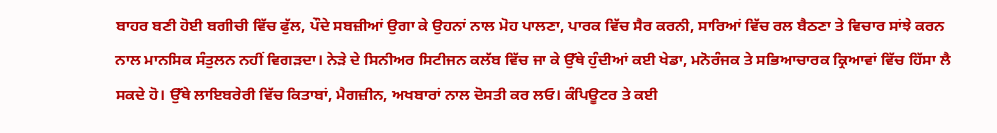ਬਾਹਰ ਬਣੀ ਹੋਈ ਬਗੀਚੀ ਵਿੱਚ ਫੁੱਲ, ਪੌਦੇ ਸਬਜ਼ੀਆਂ ਉਗਾ ਕੇ ਉਹਨਾਂ ਨਾਲ ਮੋਹ ਪਾਲਣਾ, ਪਾਰਕ ਵਿੱਚ ਸੈਰ ਕਰਨੀ, ਸਾਰਿਆਂ ਵਿੱਚ ਰਲ ਬੈਠਣਾ ਤੇ ਵਿਚਾਰ ਸਾਂਝੇ ਕਰਨ ਨਾਲ ਮਾਨਸਿਕ ਸੰਤੁਲਨ ਨਹੀਂ ਵਿਗੜਦਾ। ਨੇੜੇ ਦੇ ਸਿਨੀਅਰ ਸਿਟੀਜਨ ਕਲੱਬ ਵਿੱਚ ਜਾ ਕੇ ਉੱਥੇ ਹੁੰਦੀਆਂ ਕਈ ਖੇਡਾ, ਮਨੋਰੰਜਕ ਤੇ ਸਭਿਆਚਾਰਕ ਕ੍ਰਿਆਵਾਂ ਵਿੱਚ ਹਿੱਸਾ ਲੈ ਸਕਦੇ ਹੋ। ਉੱਥੇ ਲਾਇਬਰੇਰੀ ਵਿੱਚ ਕਿਤਾਬਾਂ, ਮੈਗਜ਼ੀਨ, ਅਖਬਾਰਾਂ ਨਾਲ ਦੋਸਤੀ ਕਰ ਲਓ। ਕੰਪਿਊਟਰ ਤੇ ਕਈ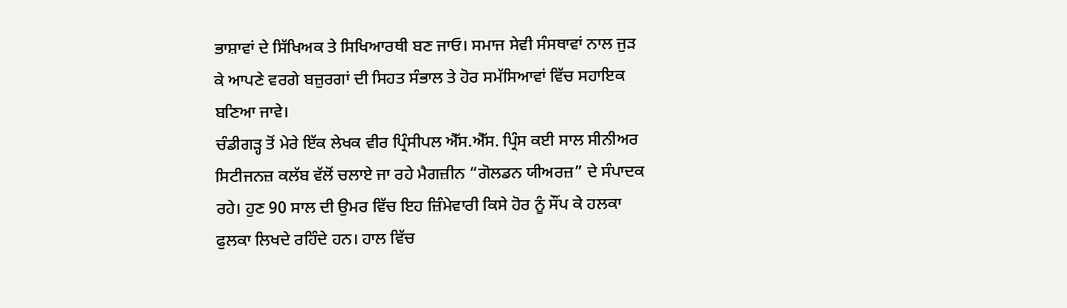ਭਾਸ਼ਾਵਾਂ ਦੇ ਸਿੱਖਿਅਕ ਤੇ ਸਿਖਿਆਰਥੀ ਬਣ ਜਾਓ। ਸਮਾਜ ਸੇਵੀ ਸੰਸਥਾਵਾਂ ਨਾਲ ਜੁੜ ਕੇ ਆਪਣੇ ਵਰਗੇ ਬਜ਼ੁਰਗਾਂ ਦੀ ਸਿਹਤ ਸੰਭਾਲ ਤੇ ਹੋਰ ਸਮੱਸਿਆਵਾਂ ਵਿੱਚ ਸਹਾਇਕ ਬਣਿਆ ਜਾਵੇ।
ਚੰਡੀਗੜ੍ਹ ਤੋਂ ਮੇਰੇ ਇੱਕ ਲੇਖਕ ਵੀਰ ਪ੍ਰਿੰਸੀਪਲ ਐੱਸ.ਐੱਸ. ਪ੍ਰਿੰਸ ਕਈ ਸਾਲ ਸੀਨੀਅਰ ਸਿਟੀਜਨਜ਼ ਕਲੱਬ ਵੱਲੋਂ ਚਲਾਏ ਜਾ ਰਹੇ ਮੈਗਜ਼ੀਨ “ਗੋਲਡਨ ਯੀਅਰਜ਼” ਦੇ ਸੰਪਾਦਕ ਰਹੇ। ਹੁਣ 90 ਸਾਲ ਦੀ ਉਮਰ ਵਿੱਚ ਇਹ ਜ਼ਿੰਮੇਵਾਰੀ ਕਿਸੇ ਹੋਰ ਨੂੰ ਸੌਂਪ ਕੇ ਹਲਕਾ ਫੁਲਕਾ ਲਿਖਦੇ ਰਹਿੰਦੇ ਹਨ। ਹਾਲ ਵਿੱਚ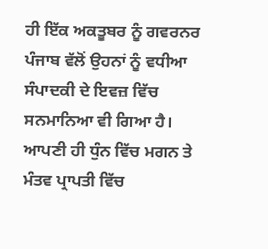ਹੀ ਇੱਕ ਅਕਤੂਬਰ ਨੂੰ ਗਵਰਨਰ ਪੰਜਾਬ ਵੱਲੋਂ ਉਹਨਾਂ ਨੂੰ ਵਧੀਆ ਸੰਪਾਦਕੀ ਦੇ ਇਵਜ਼ ਵਿੱਚ ਸਨਮਾਨਿਆ ਵੀ ਗਿਆ ਹੈ। ਆਪਣੀ ਹੀ ਧੁੰਨ ਵਿੱਚ ਮਗਨ ਤੇ ਮੰਤਵ ਪ੍ਰਾਪਤੀ ਵਿੱਚ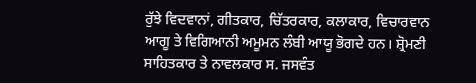ਰੁੱਝੇ ਵਿਦਵਾਨਾਂ, ਗੀਤਕਾਰ, ਚਿੱਤਰਕਾਰ, ਕਲਾਕਾਰ, ਵਿਚਾਰਵਾਨ ਆਗੂ ਤੇ ਵਿਗਿਆਨੀ ਅਮੂਮਨ ਲੰਬੀ ਆਯੂ ਭੋਗਦੇ ਹਨ। ਸ਼੍ਰੋਮਣੀ ਸਾਹਿਤਕਾਰ ਤੇ ਨਾਵਲਕਾਰ ਸ. ਜਸਵੰਤ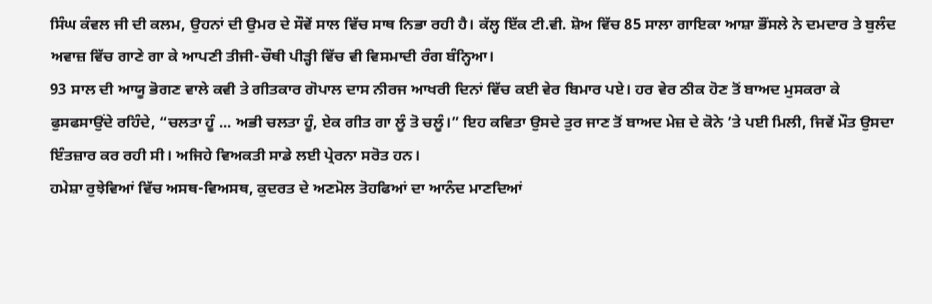ਸਿੰਘ ਕੰਵਲ ਜੀ ਦੀ ਕਲਮ, ਉਹਨਾਂ ਦੀ ਉਮਰ ਦੇ ਸੌਵੇਂ ਸਾਲ ਵਿੱਚ ਸਾਥ ਨਿਭਾ ਰਹੀ ਹੈ। ਕੱਲ੍ਹ ਇੱਕ ਟੀ.ਵੀ. ਸ਼ੋਅ ਵਿੱਚ 85 ਸਾਲਾ ਗਾਇਕਾ ਆਸ਼ਾ ਭੌਂਸਲੇ ਨੇ ਦਮਦਾਰ ਤੇ ਬੁਲੰਦ ਅਵਾਜ਼ ਵਿੱਚ ਗਾਣੇ ਗਾ ਕੇ ਆਪਣੀ ਤੀਜੀ-ਚੌਥੀ ਪੀੜ੍ਹੀ ਵਿੱਚ ਵੀ ਵਿਸਮਾਦੀ ਰੰਗ ਬੰਨ੍ਹਿਆ।
93 ਸਾਲ ਦੀ ਆਯੂ ਭੋਗਣ ਵਾਲੇ ਕਵੀ ਤੇ ਗੀਤਕਾਰ ਗੋਪਾਲ ਦਾਸ ਨੀਰਜ ਆਖਰੀ ਦਿਨਾਂ ਵਿੱਚ ਕਈ ਵੇਰ ਬਿਮਾਰ ਪਏ। ਹਰ ਵੇਰ ਠੀਕ ਹੋਣ ਤੋਂ ਬਾਅਦ ਮੁਸਕਰਾ ਕੇ ਫੁਸਫਸਾਉਂਦੇ ਰਹਿੰਦੇ, “ਚਲਤਾ ਹੂੰ ... ਅਭੀ ਚਲਤਾ ਹੂੰ, ਏਕ ਗੀਤ ਗਾ ਲੂੰ ਤੋ ਚਲੂੰ।” ਇਹ ਕਵਿਤਾ ਉਸਦੇ ਤੁਰ ਜਾਣ ਤੋਂ ਬਾਅਦ ਮੇਜ਼ ਦੇ ਕੋਨੇ ’ਤੇ ਪਈ ਮਿਲੀ, ਜਿਵੇਂ ਮੌਤ ਉਸਦਾ ਇੰਤਜ਼ਾਰ ਕਰ ਰਹੀ ਸੀ। ਅਜਿਹੇ ਵਿਅਕਤੀ ਸਾਡੇ ਲਈ ਪ੍ਰੇਰਨਾ ਸਰੋਤ ਹਨ।
ਹਮੇਸ਼ਾ ਰੁਝੇਵਿਆਂ ਵਿੱਚ ਅਸਥ-ਵਿਅਸਥ, ਕੁਦਰਤ ਦੇ ਅਣਮੋਲ ਤੋਹਫਿਆਂ ਦਾ ਆਨੰਦ ਮਾਣਦਿਆਂ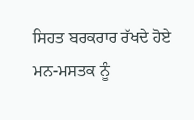ਸਿਹਤ ਬਰਕਰਾਰ ਰੱਖਦੇ ਹੋਏ ਮਨ-ਮਸਤਕ ਨੂੰ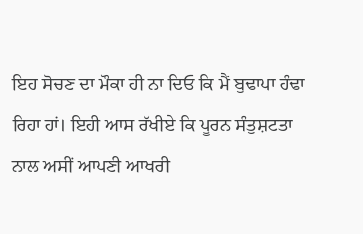ਇਹ ਸੋਚਣ ਦਾ ਮੌਕਾ ਹੀ ਨਾ ਦਿਓ ਕਿ ਮੈਂ ਬੁਢਾਪਾ ਹੰਢਾ ਰਿਹਾ ਹਾਂ। ਇਹੀ ਆਸ ਰੱਖੀਏ ਕਿ ਪੂਰਨ ਸੰਤੁਸ਼ਟਤਾ ਨਾਲ ਅਸੀਂ ਆਪਣੀ ਆਖਰੀ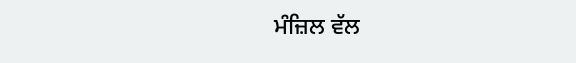ਮੰਜ਼ਿਲ ਵੱਲ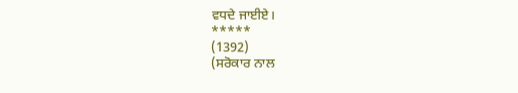ਵਧਦੇ ਜਾਈਏ।
*****
(1392)
(ਸਰੋਕਾਰ ਨਾਲ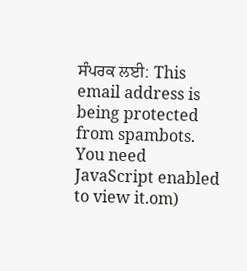ਸੰਪਰਕ ਲਈ: This email address is being protected from spambots. You need JavaScript enabled to view it.om)